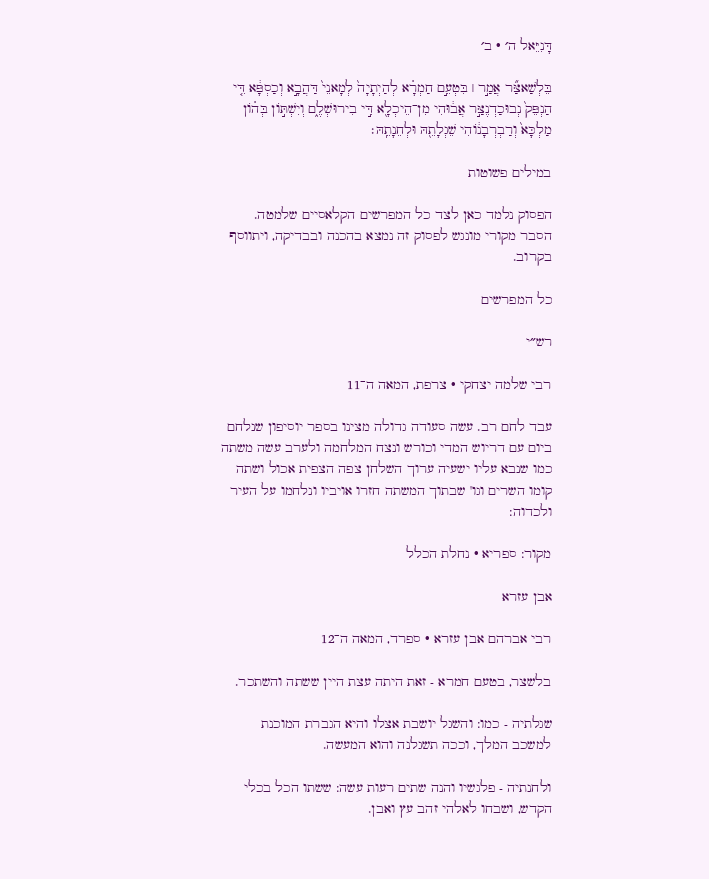דָּנִיֵּאל ה׳ · ב׳

בֵּלְשַׁאצַּ֞ר אֲמַ֣ר ׀ בִּטְעֵ֣ם חַמְרָ֗א לְהַיְתָיָה֙ לְמָאנֵי֙ דַּהֲבָ֣א וְכַסְפָּ֔א דִּ֤י הַנְפֵּק֙ נְבוּכַדְנֶצַּ֣ר אֲב֔וּהִי מִן־הֵיכְלָ֖א דִּ֣י בִירוּשְׁלֶ֑ם וְיִשְׁתּ֣וֹן בְּה֗וֹן מַלְכָּא֙ וְרַבְרְבָנ֔וֹהִי שֵׁגְלָתֵ֖הּ וּלְחֵנָתֵֽהּ׃

במילים פשוטות

הפסוק נלמד כאן לצד כל המפרשים הקלאסיים שלמטה. הסבר מקורי מונגש לפסוק זה נמצא בהכנה ובבדיקה, ויתווסף בקרוב.

כל המפרשים

רש״י

רבי שלמה יצחקי · צרפת, המאה ה־11

עבד לחם רב. עשה סעודה גדולה מצינו בספר יוסיפון שנלחם ביום עם דריוש המדי וכורש ונצח המלחמה ולערב עשה משתה כמו שנבא עליו ישעיה ערוך השלחן צפה הצפית אכול ושתה קומו השרים וגו' שבתוך המשתה חזרו אויביו ונלחמו על העיר ולכדוה:

מקור: ספריא · נחלת הכלל

אבן עזרא

רבי אברהם אבן עזרא · ספרד, המאה ה־12

בלשצר, בטעם חמרא - זאת היתה עצת היין ששתה והשתכר.

שגלתיה - כמו: והשגל יושבת אצלו והיא הגברת המוכנת למשכב המלך, וככה תשגלנה והוא המעשה.

ולחנתיה - פלגשיו והנה שתים רעות עשה: ששתו הכל בכלי הקדש, ושבחו לאלהי זהב עץ ואבן.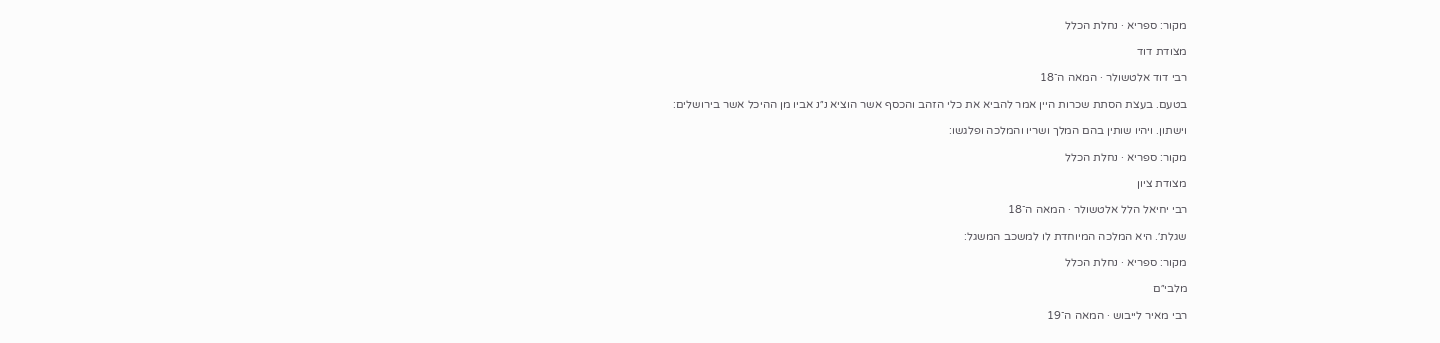מקור: ספריא · נחלת הכלל

מצודת דוד

רבי דוד אלטשולר · המאה ה־18

בטעם. בעצת הסתת שכרות היין אמר להביא את כלי הזהב והכסף אשר הוציא נ״נ אביו מן ההיכל אשר בירושלים:

וישתון. ויהיו שותין בהם המלך ושריו והמלכה ופלגשו:

מקור: ספריא · נחלת הכלל

מצודת ציון

רבי יחיאל הלל אלטשולר · המאה ה־18

שגלת׳. היא המלכה המיוחדת לו למשכב המשגל:

מקור: ספריא · נחלת הכלל

מלבי״ם

רבי מאיר לייבוש · המאה ה־19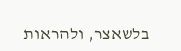בלשאצר, ולהראות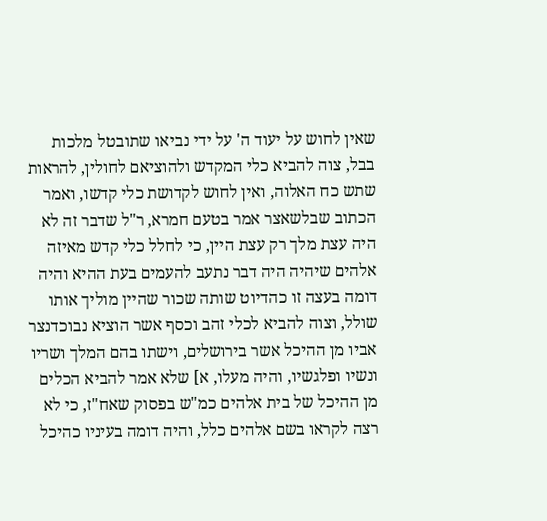שאין לחוש על יעוד ה' על ידי נביאו שתובטל מלכות בבל, צוה להביא כלי המקדש ולהוציאם לחולין, להראות שתש כח האלוה, ואין לחוש לקדושת כלי קדשו, ואמר הכתוב שבלשאצר אמר בטעם חמרא, ר"ל שדבר זה לא היה עצת מלך רק עצת היין, כי לחלל כלי קדש מאיזה אלהים שיהיה היה דבר נתעב להעמים בעת ההיא והיה דומה בעצה זו כהדיוט שותה שכור שהיין מוליך אותו שולל, וצוה להביא לכלי זהב וכסף אשר הוציא נבוכדנצר אביו מן ההיכל אשר בירושלים, וישתו בהם המלך ושריו ונשיו ופלגשיו, והיה מעלו, א] שלא אמר להביא הכלים מן ההיכל של בית אלהים כמ"ש בפסוק שאח"ז, כי לא רצה לקראו בשם אלהים כלל, והיה דומה בעיניו כהיכל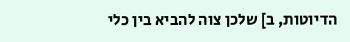הדיוטות, ב] שלכן צוה להביא בין כלי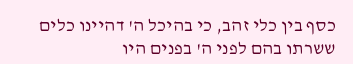כסף בין כלי זהב, כי בהיכל ה' דהיינו כלים ששרתו בהם לפני ה' בפנים היו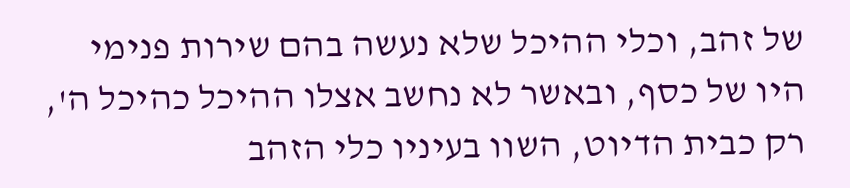של זהב, וכלי ההיכל שלא נעשה בהם שירות פנימי היו של כסף, ובאשר לא נחשב אצלו ההיכל כהיכל ה', רק כבית הדיוט, השוו בעיניו כלי הזהב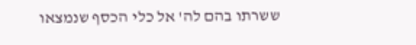ששרתו בהם לה' אל כלי הכסף שנמצאו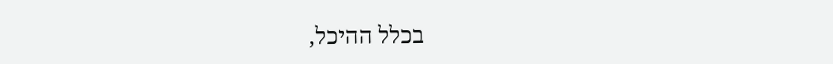בכלל ההיכל,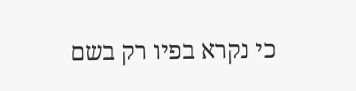כי נקרא בפיו רק בשם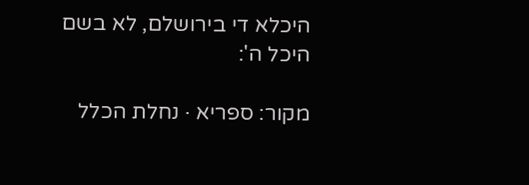היכלא די בירושלם, לא בשם היכל ה':

מקור: ספריא · נחלת הכלל